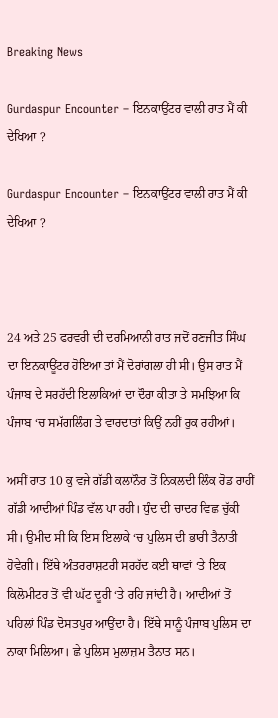Breaking News

Gurdaspur Encounter – ਇਨਕਾਉਂਟਰ ਵਾਲੀ ਰਾਤ ਮੈਂ ਕੀ ਦੇਖਿਆ ?

Gurdaspur Encounter – ਇਨਕਾਉਂਟਰ ਵਾਲੀ ਰਾਤ ਮੈਂ ਕੀ ਦੇਖਿਆ ?



24 ਅਤੇ 25 ਫਰਵਰੀ ਦੀ ਦਰਮਿਆਨੀ ਰਾਤ ਜਦੋਂ ਰਣਜੀਤ ਸਿੰਘ ਦਾ ਇਨਕਾਊਂਟਰ ਹੋਇਆ ਤਾਂ ਮੈਂ ਦੋਰਾਂਗਲਾ ਹੀ ਸੀ। ਉਸ ਰਾਤ ਮੈਂ ਪੰਜਾਬ ਦੇ ਸਰਹੱਦੀ ਇਲਾਕਿਆਂ ਦਾ ਦੌਰਾ ਕੀਤਾ ਤੇ ਸਮਝਿਆ ਕਿ ਪੰਜਾਬ ‘ਚ ਸਮੱਗਲਿੰਗ ਤੇ ਵਾਰਦਾਤਾਂ ਕਿਉਂ ਨਹੀਂ ਰੁਕ ਰਹੀਆਂ।

ਅਸੀਂ ਰਾਤ 10 ਕੁ ਵਜੇ ਗੱਡੀ ਕਲਾਨੌਰ ਤੋਂ ਨਿਕਲਦੀ ਲਿੰਕ ਰੋਡ ਰਾਹੀਂ ਗੱਡੀ ਆਦੀਆਂ ਪਿੰਡ ਵੱਲ ਪਾ ਰਹੀ। ਧੁੰਦ ਦੀ ਚਾਦਰ ਵਿਛ ਚੁੱਕੀ ਸੀ। ਉਮੀਦ ਸੀ ਕਿ ਇਸ ਇਲਾਕੇ ‘ਚ ਪੁਲਿਸ ਦੀ ਭਾਰੀ ਤੈਨਾਤੀ ਹੋਵੇਗੀ। ਇੱਥੇ ਅੰਤਰਰਾਸ਼ਟਰੀ ਸਰਹੱਦ ਕਈ ਥਾਵਾਂ ‘ਤੇ ਇਕ ਕਿਲੋਮੀਟਰ ਤੋਂ ਵੀ ਘੱਟ ਦੂਰੀ ‘ਤੇ ਰਹਿ ਜਾਂਦੀ ਹੈ। ਆਦੀਆਂ ਤੋਂ ਪਹਿਲਾਂ ਪਿੰਡ ਦੋਸਤਪੁਰ ਆਉਂਦਾ ਹੈ। ਇੱਥੇ ਸਾਨੂੰ ਪੰਜਾਬ ਪੁਲਿਸ ਦਾ ਨਾਕਾ ਮਿਲਿਆ। ਛੇ ਪੁਲਿਸ ਮੁਲਾਜ਼ਮ ਤੈਨਾਤ ਸਨ।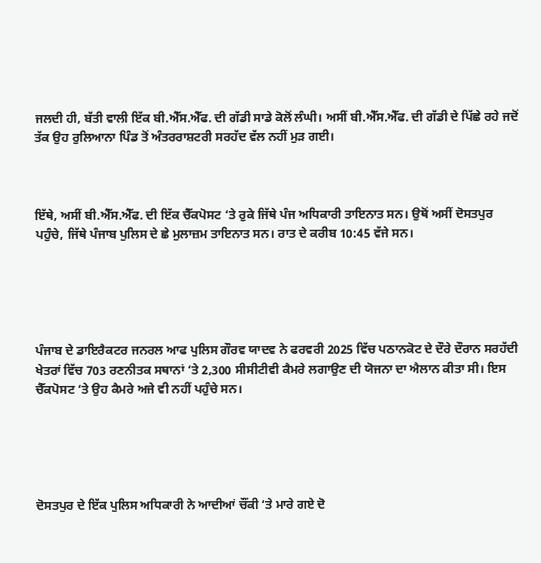ਜਲਦੀ ਹੀ, ਬੱਤੀ ਵਾਲੀ ਇੱਕ ਬੀ.ਐੱਸ.ਐੱਫ. ਦੀ ਗੱਡੀ ਸਾਡੇ ਕੋਲੋਂ ਲੰਘੀ। ਅਸੀਂ ਬੀ.ਐੱਸ.ਐੱਫ. ਦੀ ਗੱਡੀ ਦੇ ਪਿੱਛੇ ਰਹੇ ਜਦੋਂ ਤੱਕ ਉਹ ਰੁਲਿਆਨਾ ਪਿੰਡ ਤੋਂ ਅੰਤਰਰਾਸ਼ਟਰੀ ਸਰਹੱਦ ਵੱਲ ਨਹੀਂ ਮੁੜ ਗਈ।



ਇੱਥੇ, ਅਸੀਂ ਬੀ.ਐੱਸ.ਐੱਫ. ਦੀ ਇੱਕ ਚੈੱਕਪੋਸਟ ‘ਤੇ ਰੁਕੇ ਜਿੱਥੇ ਪੰਜ ਅਧਿਕਾਰੀ ਤਾਇਨਾਤ ਸਨ। ਉਥੋਂ ਅਸੀਂ ਦੋਸਤਪੁਰ ਪਹੁੰਚੇ, ਜਿੱਥੇ ਪੰਜਾਬ ਪੁਲਿਸ ਦੇ ਛੇ ਮੁਲਾਜ਼ਮ ਤਾਇਨਾਤ ਸਨ। ਰਾਤ ਦੇ ਕਰੀਬ 10:45 ਵੱਜੇ ਸਨ।





ਪੰਜਾਬ ਦੇ ਡਾਇਰੈਕਟਰ ਜਨਰਲ ਆਫ ਪੁਲਿਸ ਗੌਰਵ ਯਾਦਵ ਨੇ ਫਰਵਰੀ 2025 ਵਿੱਚ ਪਠਾਨਕੋਟ ਦੇ ਦੌਰੇ ਦੌਰਾਨ ਸਰਹੱਦੀ ਖੇਤਰਾਂ ਵਿੱਚ 703 ਰਣਨੀਤਕ ਸਥਾਨਾਂ ‘ਤੇ 2,300 ਸੀਸੀਟੀਵੀ ਕੈਮਰੇ ਲਗਾਉਣ ਦੀ ਯੋਜਨਾ ਦਾ ਐਲਾਨ ਕੀਤਾ ਸੀ। ਇਸ ਚੈੱਕਪੋਸਟ ‘ਤੇ ਉਹ ਕੈਮਰੇ ਅਜੇ ਵੀ ਨਹੀਂ ਪਹੁੰਚੇ ਸਨ।





ਦੋਸਤਪੁਰ ਦੇ ਇੱਕ ਪੁਲਿਸ ਅਧਿਕਾਰੀ ਨੇ ਆਦੀਆਂ ਚੌਂਕੀ ‘ਤੇ ਮਾਰੇ ਗਏ ਦੋ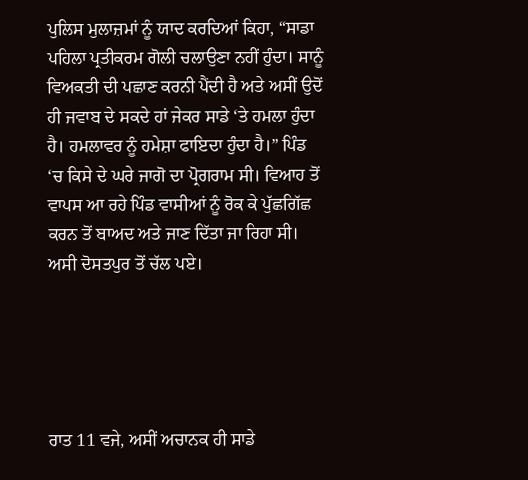ਪੁਲਿਸ ਮੁਲਾਜ਼ਮਾਂ ਨੂੰ ਯਾਦ ਕਰਦਿਆਂ ਕਿਹਾ, “ਸਾਡਾ ਪਹਿਲਾ ਪ੍ਰਤੀਕਰਮ ਗੋਲੀ ਚਲਾਉਣਾ ਨਹੀਂ ਹੁੰਦਾ। ਸਾਨੂੰ ਵਿਅਕਤੀ ਦੀ ਪਛਾਣ ਕਰਨੀ ਪੈਂਦੀ ਹੈ ਅਤੇ ਅਸੀਂ ਉਦੋਂ ਹੀ ਜਵਾਬ ਦੇ ਸਕਦੇ ਹਾਂ ਜੇਕਰ ਸਾਡੇ ‘ਤੇ ਹਮਲਾ ਹੁੰਦਾ ਹੈ। ਹਮਲਾਵਰ ਨੂੰ ਹਮੇਸ਼ਾ ਫਾਇਦਾ ਹੁੰਦਾ ਹੈ।” ਪਿੰਡ ‘ਚ ਕਿਸੇ ਦੇ ਘਰੇ ਜਾਗੋ ਦਾ ਪ੍ਰੋਗਰਾਮ ਸੀ। ਵਿਆਹ ਤੋਂ ਵਾਪਸ ਆ ਰਹੇ ਪਿੰਡ ਵਾਸੀਆਂ ਨੂੰ ਰੋਕ ਕੇ ਪੁੱਛਗਿੱਛ ਕਰਨ ਤੋਂ ਬਾਅਦ ਅਤੇ ਜਾਣ ਦਿੱਤਾ ਜਾ ਰਿਹਾ ਸੀ। ਅਸੀ ਦੋਸਤਪੁਰ ਤੋਂ ਚੱਲ ਪਏ।





ਰਾਤ 11 ਵਜੇ, ਅਸੀਂ ਅਚਾਨਕ ਹੀ ਸਾਡੇ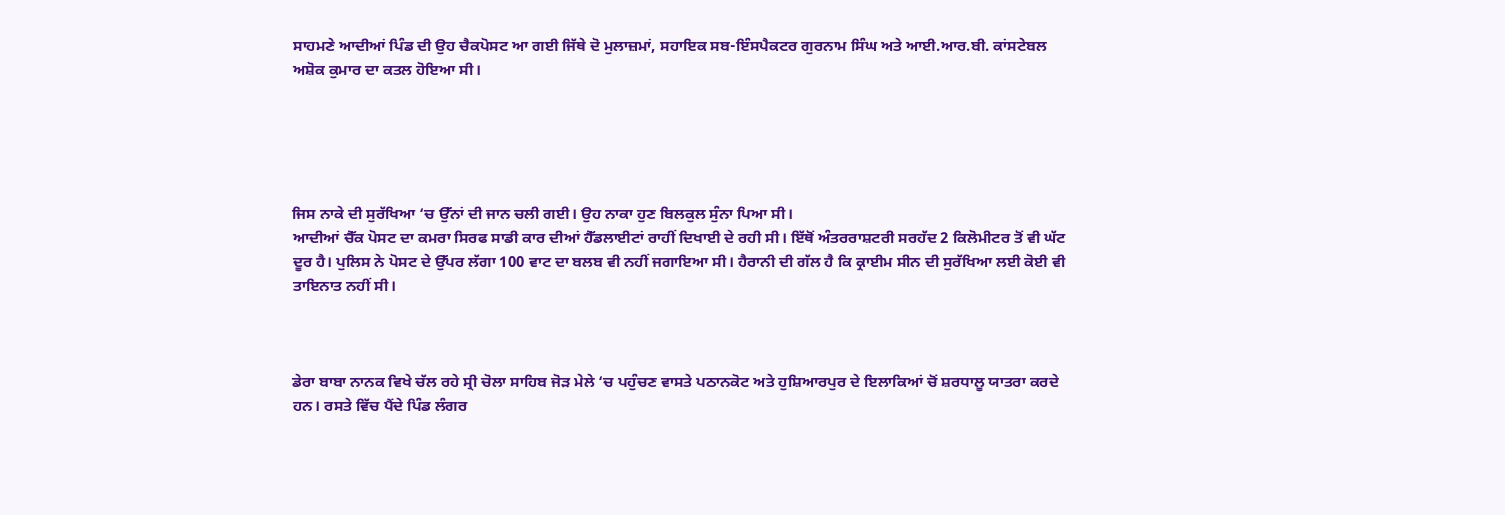ਸਾਹਮਣੇ ਆਦੀਆਂ ਪਿੰਡ ਦੀ ਉਹ ਚੈਕਪੋਸਟ ਆ ਗਈ ਜਿੱਥੇ ਦੋ ਮੁਲਾਜ਼ਮਾਂ, ਸਹਾਇਕ ਸਬ-ਇੰਸਪੈਕਟਰ ਗੁਰਨਾਮ ਸਿੰਘ ਅਤੇ ਆਈ.ਆਰ.ਬੀ. ਕਾਂਸਟੇਬਲ ਅਸ਼ੋਕ ਕੁਮਾਰ ਦਾ ਕਤਲ ਹੋਇਆ ਸੀ।





ਜਿਸ ਨਾਕੇ ਦੀ ਸੁਰੱਖਿਆ ‘ਚ ਉੱਨਾਂ ਦੀ ਜਾਨ ਚਲੀ ਗਈ। ਉਹ ਨਾਕਾ ਹੁਣ ਬਿਲਕੁਲ ਸੁੰਨਾ ਪਿਆ ਸੀ।
ਆਦੀਆਂ ਚੈੱਕ ਪੋਸਟ ਦਾ ਕਮਰਾ ਸਿਰਫ ਸਾਡੀ ਕਾਰ ਦੀਆਂ ਹੈੱਡਲਾਈਟਾਂ ਰਾਹੀਂ ਦਿਖਾਈ ਦੇ ਰਹੀ ਸੀ। ਇੱਥੋਂ ਅੰਤਰਰਾਸ਼ਟਰੀ ਸਰਹੱਦ 2 ਕਿਲੋਮੀਟਰ ਤੋਂ ਵੀ ਘੱਟ ਦੂਰ ਹੈ। ਪੁਲਿਸ ਨੇ ਪੋਸਟ ਦੇ ਉੱਪਰ ਲੱਗਾ 100 ਵਾਟ ਦਾ ਬਲਬ ਵੀ ਨਹੀਂ ਜਗਾਇਆ ਸੀ। ਹੈਰਾਨੀ ਦੀ ਗੱਲ ਹੈ ਕਿ ਕ੍ਰਾਈਮ ਸੀਨ ਦੀ ਸੁਰੱਖਿਆ ਲਈ ਕੋਈ ਵੀ ਤਾਇਨਾਤ ਨਹੀਂ ਸੀ।



ਡੇਰਾ ਬਾਬਾ ਨਾਨਕ ਵਿਖੇ ਚੱਲ ਰਹੇ ਸ੍ਰੀ ਚੋਲਾ ਸਾਹਿਬ ਜੋੜ ਮੇਲੇ ‘ਚ ਪਹੁੰਚਣ ਵਾਸਤੇ ਪਠਾਨਕੋਟ ਅਤੇ ਹੁਸ਼ਿਆਰਪੁਰ ਦੇ ਇਲਾਕਿਆਂ ਚੋਂ ਸ਼ਰਧਾਲੂ ਯਾਤਰਾ ਕਰਦੇ ਹਨ। ਰਸਤੇ ਵਿੱਚ ਪੈਂਦੇ ਪਿੰਡ ਲੰਗਰ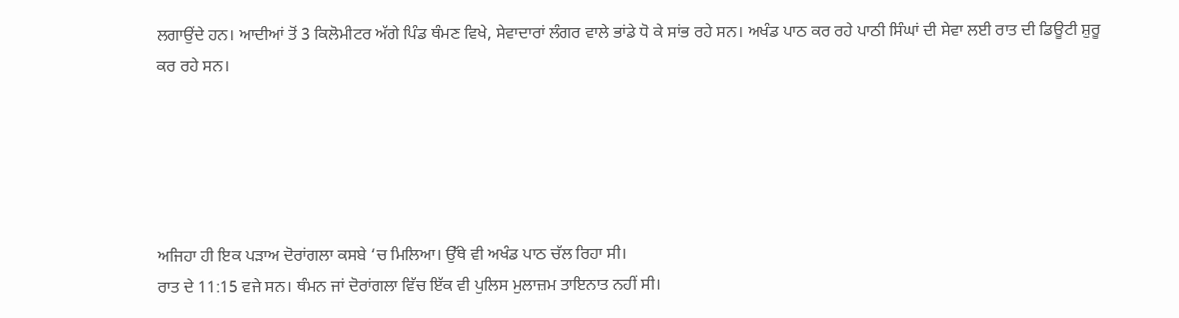ਲਗਾਉਂਦੇ ਹਨ। ਆਦੀਆਂ ਤੋਂ 3 ਕਿਲੋਮੀਟਰ ਅੱਗੇ ਪਿੰਡ ਥੰਮਣ ਵਿਖੇ, ਸੇਵਾਦਾਰਾਂ ਲੰਗਰ ਵਾਲੇ ਭਾਂਡੇ ਧੋ ਕੇ ਸਾਂਭ ਰਹੇ ਸਨ। ਅਖੰਡ ਪਾਠ ਕਰ ਰਹੇ ਪਾਠੀ ਸਿੰਘਾਂ ਦੀ ਸੇਵਾ ਲਈ ਰਾਤ ਦੀ ਡਿਊਟੀ ਸ਼ੁਰੂ ਕਰ ਰਹੇ ਸਨ।





ਅਜਿਹਾ ਹੀ ਇਕ ਪੜਾਅ ਦੋਰਾਂਗਲਾ ਕਸਬੇ ‘ਚ ਮਿਲਿਆ। ਉੱਥੇ ਵੀ ਅਖੰਡ ਪਾਠ ਚੱਲ ਰਿਹਾ ਸੀ।
ਰਾਤ ਦੇ 11:15 ਵਜੇ ਸਨ। ਥੰਮਨ ਜਾਂ ਦੋਰਾਂਗਲਾ ਵਿੱਚ ਇੱਕ ਵੀ ਪੁਲਿਸ ਮੁਲਾਜ਼ਮ ਤਾਇਨਾਤ ਨਹੀਂ ਸੀ।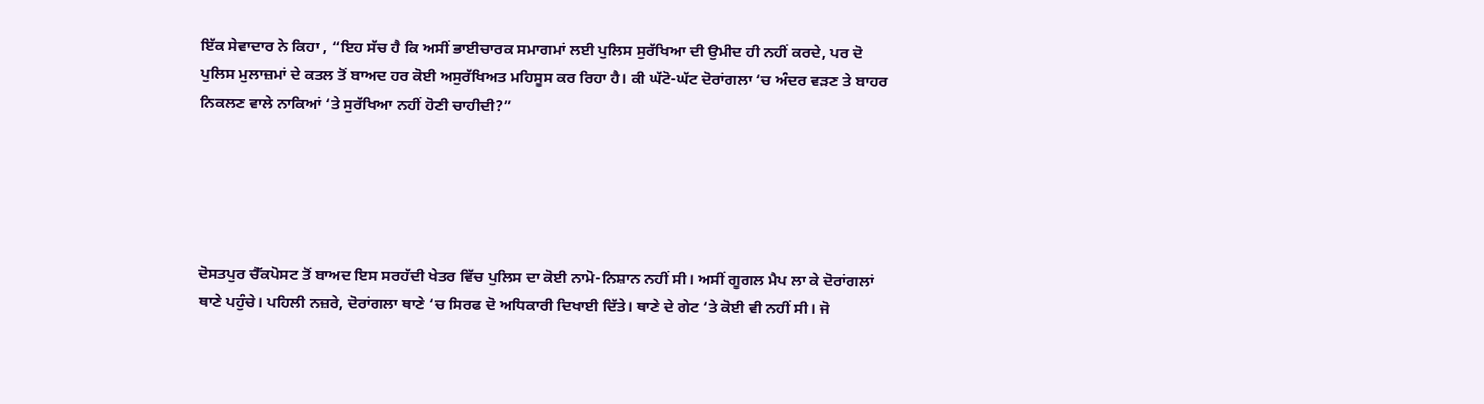ਇੱਕ ਸੇਵਾਦਾਰ ਨੇ ਕਿਹਾ , “ਇਹ ਸੱਚ ਹੈ ਕਿ ਅਸੀਂ ਭਾਈਚਾਰਕ ਸਮਾਗਮਾਂ ਲਈ ਪੁਲਿਸ ਸੁਰੱਖਿਆ ਦੀ ਉਮੀਦ ਹੀ ਨਹੀਂ ਕਰਦੇ, ਪਰ ਦੋ ਪੁਲਿਸ ਮੁਲਾਜ਼ਮਾਂ ਦੇ ਕਤਲ ਤੋਂ ਬਾਅਦ ਹਰ ਕੋਈ ਅਸੁਰੱਖਿਅਤ ਮਹਿਸੂਸ ਕਰ ਰਿਹਾ ਹੈ। ਕੀ ਘੱਟੋ-ਘੱਟ ਦੋਰਾਂਗਲਾ ‘ਚ ਅੰਦਰ ਵੜਣ ਤੇ ਬਾਹਰ ਨਿਕਲਣ ਵਾਲੇ ਨਾਕਿਆਂ ‘ਤੇ ਸੁਰੱਖਿਆ ਨਹੀਂ ਹੋਣੀ ਚਾਹੀਦੀ?”





ਦੋਸਤਪੁਰ ਚੈੱਕਪੋਸਟ ਤੋਂ ਬਾਅਦ ਇਸ ਸਰਹੱਦੀ ਖੇਤਰ ਵਿੱਚ ਪੁਲਿਸ ਦਾ ਕੋਈ ਨਾਮੋ-ਨਿਸ਼ਾਨ ਨਹੀਂ ਸੀ। ਅਸੀਂ ਗੂਗਲ ਮੈਪ ਲਾ ਕੇ ਦੋਰਾਂਗਲਾਂ ਥਾਣੇ ਪਹੁੰਚੇ। ਪਹਿਲੀ ਨਜ਼ਰੇ, ਦੋਰਾਂਗਲਾ ਥਾਣੇ ‘ਚ ਸਿਰਫ ਦੋ ਅਧਿਕਾਰੀ ਦਿਖਾਈ ਦਿੱਤੇ। ਥਾਣੇ ਦੇ ਗੇਟ ‘ਤੇ ਕੋਈ ਵੀ ਨਹੀਂ ਸੀ। ਜੋ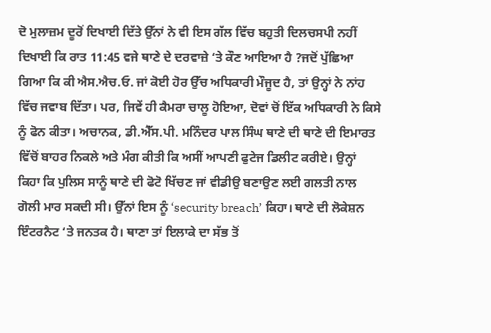ਦੋ ਮੁਲਾਜ਼ਮ ਦੂਰੋਂ ਦਿਖਾਈ ਦਿੱਤੇ ਉੱਨਾਂ ਨੇ ਵੀ ਇਸ ਗੱਲ ਵਿੱਚ ਬਹੁਤੀ ਦਿਲਚਸਪੀ ਨਹੀਂ ਦਿਖਾਈ ਕਿ ਰਾਤ 11:45 ਵਜੇ ਥਾਣੇ ਦੇ ਦਰਵਾਜ਼ੇ ‘ਤੇ ਕੌਣ ਆਇਆ ਹੈ ?ਜਦੋਂ ਪੁੱਛਿਆ ਗਿਆ ਕਿ ਕੀ ਐਸ.ਐਚ.ਓ. ਜਾਂ ਕੋਈ ਹੋਰ ਉੱਚ ਅਧਿਕਾਰੀ ਮੌਜੂਦ ਹੈ, ਤਾਂ ਉਨ੍ਹਾਂ ਨੇ ਨਾਂਹ ਵਿੱਚ ਜਵਾਬ ਦਿੱਤਾ। ਪਰ, ਜਿਵੇਂ ਹੀ ਕੈਮਰਾ ਚਾਲੂ ਹੋਇਆ, ਦੋਵਾਂ ਚੋਂ ਇੱਕ ਅਧਿਕਾਰੀ ਨੇ ਕਿਸੇ ਨੂੰ ਫੋਨ ਕੀਤਾ। ਅਚਾਨਕ, ਡੀ.ਐੱਸ.ਪੀ. ਮਨਿੰਦਰ ਪਾਲ ਸਿੰਘ ਥਾਣੇ ਦੀ ਥਾਣੇ ਦੀ ਇਮਾਰਤ ਵਿੱਚੋਂ ਬਾਹਰ ਨਿਕਲੇ ਅਤੇ ਮੰਗ ਕੀਤੀ ਕਿ ਅਸੀਂ ਆਪਣੀ ਫੁਟੇਜ ਡਿਲੀਟ ਕਰੀਏ। ਉਨ੍ਹਾਂ ਕਿਹਾ ਕਿ ਪੁਲਿਸ ਸਾਨੂੰ ਥਾਣੇ ਦੀ ਫੋਟੋ ਖਿੱਚਣ ਜਾਂ ਵੀਡੀਉ ਬਣਾਉਣ ਲਈ ਗਲਤੀ ਨਾਲ ਗੋਲੀ ਮਾਰ ਸਕਦੀ ਸੀ। ਉੱਨਾਂ ਇਸ ਨੂੰ ‘security breach’ ਕਿਹਾ। ਥਾਣੇ ਦੀ ਲੋਕੇਸ਼ਨ ਇੰਟਰਨੈਟ ‘ਤੇ ਜਨਤਕ ਹੈ। ਥਾਣਾ ਤਾਂ ਇਲਾਕੇ ਦਾ ਸੱਭ ਤੋਂ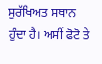ਸੁਰੱਖਿਅਤ ਸਥਾਨ ਹੁੰਦਾ ਹੈ। ਅਸੀਂ ਫੋਟੋ ਤੇ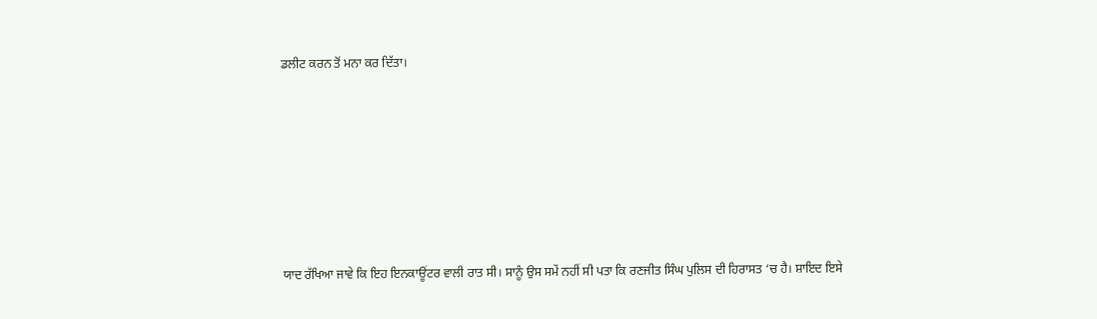ਡਲੀਟ ਕਰਨ ਤੋਂ ਮਨਾ ਕਰ ਦਿੱਤਾ।







ਯਾਦ ਰੱਖਿਆ ਜਾਵੇ ਕਿ ਇਹ ਇਨਕਾਊਂਟਰ ਵਾਲੀ ਰਾਤ ਸੀ। ਸਾਨੂੰ ਉਸ ਸਮੇਂ ਨਹੀਂ ਸੀ ਪਤਾ ਕਿ ਰਣਜੀਤ ਸਿੰਘ ਪੁਲਿਸ ਦੀ ਹਿਰਾਸਤ ‘ਚ ਹੈ। ਸ਼ਾਇਦ ਇਸੇ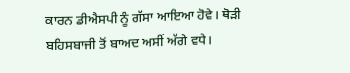ਕਾਰਨ ਡੀਐਸਪੀ ਨੂੰ ਗੱਸਾ ਆਇਆ ਹੋਵੇ। ਥੋੜੀ ਬਹਿਸਬਾਜੀ ਤੋਂ ਬਾਅਦ ਅਸੀਂ ਅੱਗੇ ਵਧੇ।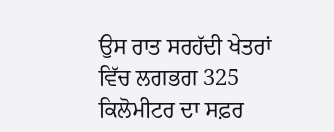ਉਸ ਰਾਤ ਸਰਹੱਦੀ ਖੇਤਰਾਂ ਵਿੱਚ ਲਗਭਗ 325 ਕਿਲੋਮੀਟਰ ਦਾ ਸਫ਼ਰ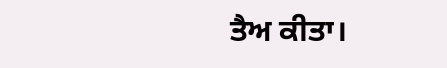ਤੈਅ ਕੀਤਾ।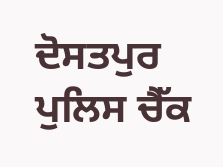ਦੋਸਤਪੁਰ ਪੁਲਿਸ ਚੈੱਕ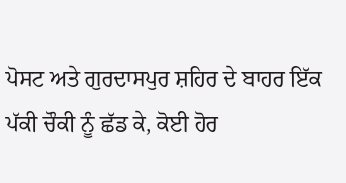ਪੋਸਟ ਅਤੇ ਗੁਰਦਾਸਪੁਰ ਸ਼ਹਿਰ ਦੇ ਬਾਹਰ ਇੱਕ ਪੱਕੀ ਚੌਕੀ ਨੂੰ ਛੱਡ ਕੇ, ਕੋਈ ਹੋਰ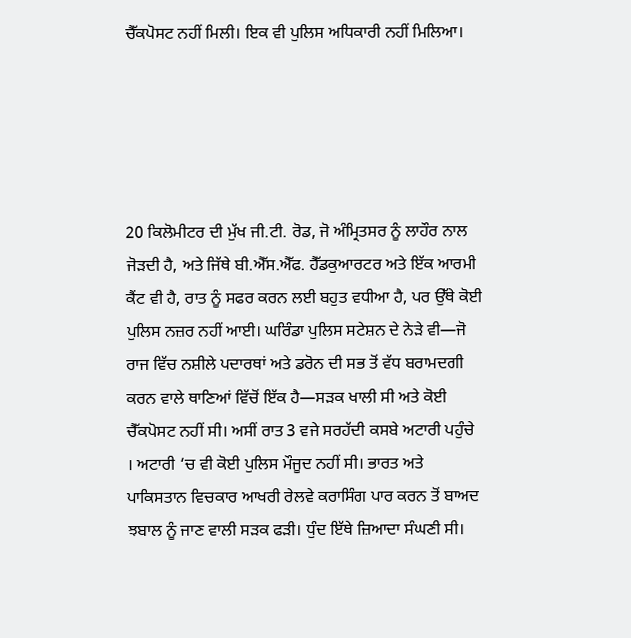ਚੈੱਕਪੋਸਟ ਨਹੀਂ ਮਿਲੀ। ਇਕ ਵੀ ਪੁਲਿਸ ਅਧਿਕਾਰੀ ਨਹੀਂ ਮਿਲਿਆ।





20 ਕਿਲੋਮੀਟਰ ਦੀ ਮੁੱਖ ਜੀ.ਟੀ. ਰੋਡ, ਜੋ ਅੰਮ੍ਰਿਤਸਰ ਨੂੰ ਲਾਹੌਰ ਨਾਲ ਜੋੜਦੀ ਹੈ, ਅਤੇ ਜਿੱਥੇ ਬੀ.ਐੱਸ.ਐੱਫ. ਹੈੱਡਕੁਆਰਟਰ ਅਤੇ ਇੱਕ ਆਰਮੀ ਕੈਂਟ ਵੀ ਹੈ, ਰਾਤ ਨੂੰ ਸਫਰ ਕਰਨ ਲਈ ਬਹੁਤ ਵਧੀਆ ਹੈ, ਪਰ ਉੱਥੇ ਕੋਈ ਪੁਲਿਸ ਨਜ਼ਰ ਨਹੀਂ ਆਈ। ਘਰਿੰਡਾ ਪੁਲਿਸ ਸਟੇਸ਼ਨ ਦੇ ਨੇੜੇ ਵੀ—ਜੋ ਰਾਜ ਵਿੱਚ ਨਸ਼ੀਲੇ ਪਦਾਰਥਾਂ ਅਤੇ ਡਰੋਨ ਦੀ ਸਭ ਤੋਂ ਵੱਧ ਬਰਾਮਦਗੀ ਕਰਨ ਵਾਲੇ ਥਾਣਿਆਂ ਵਿੱਚੋਂ ਇੱਕ ਹੈ—ਸੜਕ ਖਾਲੀ ਸੀ ਅਤੇ ਕੋਈ ਚੈੱਕਪੋਸਟ ਨਹੀਂ ਸੀ। ਅਸੀਂ ਰਾਤ 3 ਵਜੇ ਸਰਹੱਦੀ ਕਸਬੇ ਅਟਾਰੀ ਪਹੁੰਚੇ । ਅਟਾਰੀ ‘ਚ ਵੀ ਕੋਈ ਪੁਲਿਸ ਮੌਜੂਦ ਨਹੀਂ ਸੀ। ਭਾਰਤ ਅਤੇ ਪਾਕਿਸਤਾਨ ਵਿਚਕਾਰ ਆਖਰੀ ਰੇਲਵੇ ਕਰਾਸਿੰਗ ਪਾਰ ਕਰਨ ਤੋਂ ਬਾਅਦ ਝਬਾਲ ਨੂੰ ਜਾਣ ਵਾਲੀ ਸੜਕ ਫੜੀ। ਧੁੰਦ ਇੱਥੇ ਜ਼ਿਆਦਾ ਸੰਘਣੀ ਸੀ।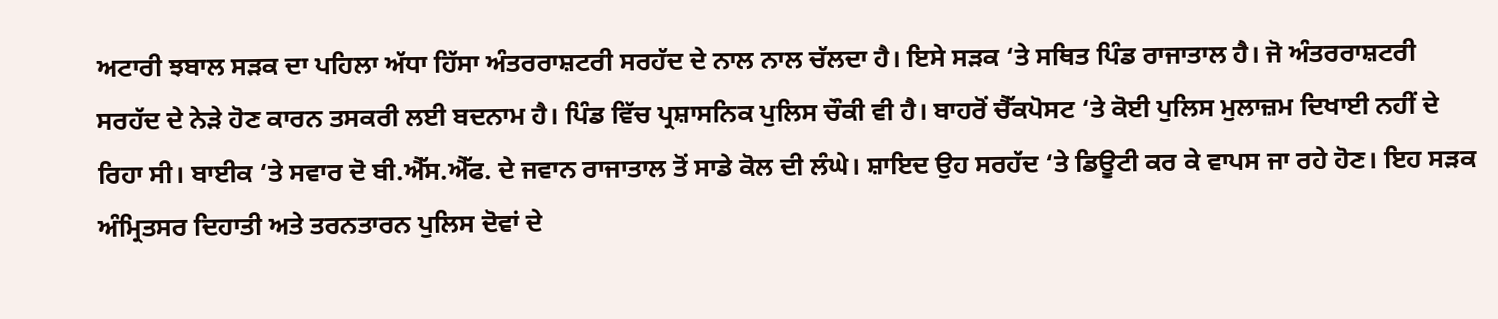ਅਟਾਰੀ ਝਬਾਲ ਸੜਕ ਦਾ ਪਹਿਲਾ ਅੱਧਾ ਹਿੱਸਾ ਅੰਤਰਰਾਸ਼ਟਰੀ ਸਰਹੱਦ ਦੇ ਨਾਲ ਨਾਲ ਚੱਲਦਾ ਹੈ। ਇਸੇ ਸੜਕ ‘ਤੇ ਸਥਿਤ ਪਿੰਡ ਰਾਜਾਤਾਲ ਹੈ। ਜੋ ਅੰਤਰਰਾਸ਼ਟਰੀ ਸਰਹੱਦ ਦੇ ਨੇੜੇ ਹੋਣ ਕਾਰਨ ਤਸਕਰੀ ਲਈ ਬਦਨਾਮ ਹੈ। ਪਿੰਡ ਵਿੱਚ ਪ੍ਰਸ਼ਾਸਨਿਕ ਪੁਲਿਸ ਚੌਕੀ ਵੀ ਹੈ। ਬਾਹਰੋਂ ਚੈੱਕਪੋਸਟ ‘ਤੇ ਕੋਈ ਪੁਲਿਸ ਮੁਲਾਜ਼ਮ ਦਿਖਾਈ ਨਹੀਂ ਦੇ ਰਿਹਾ ਸੀ। ਬਾਈਕ ‘ਤੇ ਸਵਾਰ ਦੋ ਬੀ.ਐੱਸ.ਐੱਫ. ਦੇ ਜਵਾਨ ਰਾਜਾਤਾਲ ਤੋਂ ਸਾਡੇ ਕੋਲ ਦੀ ਲੰਘੇ। ਸ਼ਾਇਦ ਉਹ ਸਰਹੱਦ ‘ਤੇ ਡਿਊਟੀ ਕਰ ਕੇ ਵਾਪਸ ਜਾ ਰਹੇ ਹੋਣ। ਇਹ ਸੜਕ ਅੰਮ੍ਰਿਤਸਰ ਦਿਹਾਤੀ ਅਤੇ ਤਰਨਤਾਰਨ ਪੁਲਿਸ ਦੋਵਾਂ ਦੇ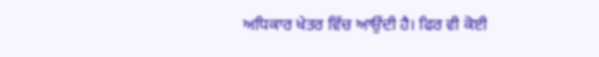ਅਧਿਕਾਰ ਖੇਤਰ ਵਿੱਚ ਆਉਂਦੀ ਹੈ। ਫਿਰ ਵੀ ਕੋਈ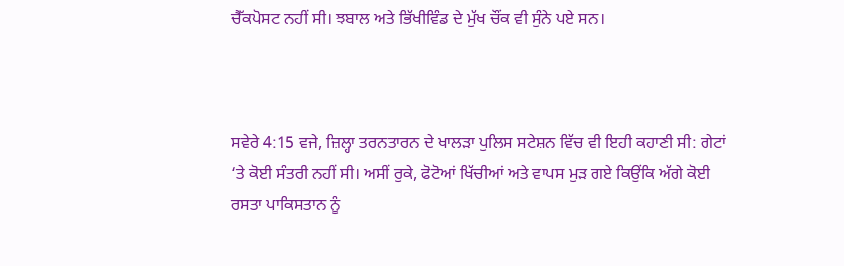ਚੈੱਕਪੋਸਟ ਨਹੀਂ ਸੀ। ਝਬਾਲ ਅਤੇ ਭਿੱਖੀਵਿੰਡ ਦੇ ਮੁੱਖ ਚੌਂਕ ਵੀ ਸੁੰਨੇ ਪਏ ਸਨ।



ਸਵੇਰੇ 4:15 ਵਜੇ, ਜ਼ਿਲ੍ਹਾ ਤਰਨਤਾਰਨ ਦੇ ਖਾਲੜਾ ਪੁਲਿਸ ਸਟੇਸ਼ਨ ਵਿੱਚ ਵੀ ਇਹੀ ਕਹਾਣੀ ਸੀ: ਗੇਟਾਂ ‘ਤੇ ਕੋਈ ਸੰਤਰੀ ਨਹੀਂ ਸੀ। ਅਸੀਂ ਰੁਕੇ, ਫੋਟੋਆਂ ਖਿੱਚੀਆਂ ਅਤੇ ਵਾਪਸ ਮੁੜ ਗਏ ਕਿਉਂਕਿ ਅੱਗੇ ਕੋਈ ਰਸਤਾ ਪਾਕਿਸਤਾਨ ਨੂੰ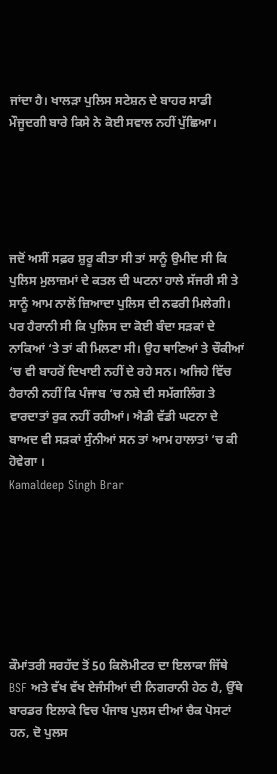ਜਾਂਦਾ ਹੈ। ਖਾਲੜਾ ਪੁਲਿਸ ਸਟੇਸ਼ਨ ਦੇ ਬਾਹਰ ਸਾਡੀ ਮੌਜੂਦਗੀ ਬਾਰੇ ਕਿਸੇ ਨੇ ਕੋਈ ਸਵਾਲ ਨਹੀਂ ਪੁੱਛਿਆ।





ਜਦੋਂ ਅਸੀਂ ਸਫ਼ਰ ਸ਼ੁਰੂ ਕੀਤਾ ਸੀ ਤਾਂ ਸਾਨੂੰ ਉਮੀਦ ਸੀ ਕਿ ਪੁਲਿਸ ਮੁਲਾਜ਼ਮਾਂ ਦੇ ਕਤਲ ਦੀ ਘਟਨਾ ਹਾਲੇ ਸੱਜਰੀ ਸੀ ਤੇ ਸਾਨੂੰ ਆਮ ਨਾਲੋਂ ਜ਼ਿਆਦਾ ਪੁਲਿਸ ਦੀ ਨਫਰੀ ਮਿਲੇਗੀ। ਪਰ ਹੈਰਾਨੀ ਸੀ ਕਿ ਪੁਲਿਸ ਦਾ ਕੋਈ ਬੰਦਾ ਸੜਕਾਂ ਦੇ ਨਾਕਿਆਂ ‘ਤੇ ਤਾਂ ਕੀ ਮਿਲਣਾ ਸੀ। ਉਹ ਥਾਣਿਆਂ ਤੇ ਚੌਕੀਆਂ ‘ਚ ਵੀ ਬਾਹਰੋਂ ਦਿਖਾਈ ਨਹੀਂ ਦੇ ਰਹੇ ਸਨ। ਅਜਿਹੇ ਵਿੱਚ ਹੈਰਾਨੀ ਨਹੀਂ ਕਿ ਪੰਜਾਬ ‘ਚ ਨਸ਼ੇ ਦੀ ਸਮੱਗਲਿੰਗ ਤੇ ਵਾਰਦਾਤਾਂ ਰੁਕ ਨਹੀਂ ਰਹੀਆਂ। ਐਡੀ ਵੱਡੀ ਘਟਨਾ ਦੇ ਬਾਅਦ ਵੀ ਸੜਕਾਂ ਸੁੰਨੀਆਂ ਸਨ ਤਾਂ ਆਮ ਹਾਲਾਤਾਂ ‘ਚ ਕੀ ਹੋਵੇਗਾ ।
Kamaldeep Singh Brar







ਕੌਮਾਂਤਰੀ ਸਰਹੱਦ ਤੋਂ 50 ਕਿਲੋਮੀਟਰ ਦਾ ਇਲਾਕਾ ਜਿੱਥੇ BSF ਅਤੇ ਵੱਖ ਵੱਖ ਏਜੰਸੀਆਂ ਦੀ ਨਿਗਰਾਨੀ ਹੇਠ ਹੈ, ਉੱਥੇ ਬਾਰਡਰ ਇਲਾਕੇ ਵਿਚ ਪੰਜਾਬ ਪੁਲਸ ਦੀਆਂ ਚੈਕ ਪੋਸਟਾਂ ਹਨ, ਦੋ ਪੁਲਸ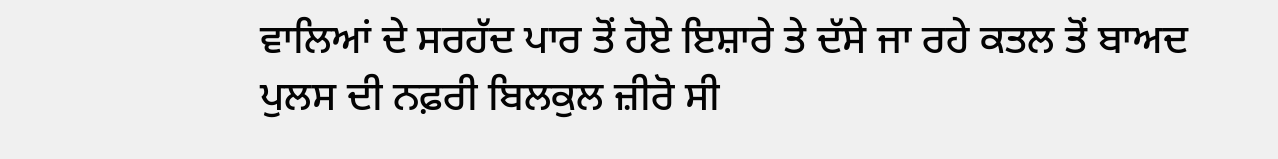ਵਾਲਿਆਂ ਦੇ ਸਰਹੱਦ ਪਾਰ ਤੋਂ ਹੋਏ ਇਸ਼ਾਰੇ ਤੇ ਦੱਸੇ ਜਾ ਰਹੇ ਕਤਲ ਤੋਂ ਬਾਅਦ ਪੁਲਸ ਦੀ ਨਫ਼ਰੀ ਬਿਲਕੁਲ ਜ਼ੀਰੋ ਸੀ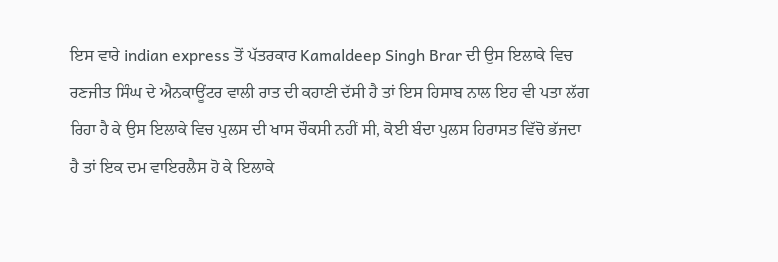ਇਸ ਵਾਰੇ indian express ਤੋਂ ਪੱਤਰਕਾਰ Kamaldeep Singh Brar ਦੀ ਉਸ ਇਲਾਕੇ ਵਿਚ ਰਣਜੀਤ ਸਿੰਘ ਦੇ ਐਨਕਾਊਂਟਰ ਵਾਲੀ ਰਾਤ ਦੀ ਕਹਾਣੀ ਦੱਸੀ ਹੈ ਤਾਂ ਇਸ ਹਿਸਾਬ ਨਾਲ ਇਹ ਵੀ ਪਤਾ ਲੱਗ ਰਿਹਾ ਹੈ ਕੇ ਉਸ ਇਲਾਕੇ ਵਿਚ ਪੁਲਸ ਦੀ ਖਾਸ ਚੌਕਸੀ ਨਹੀਂ ਸੀ, ਕੋਈ ਬੰਦਾ ਪੁਲਸ ਹਿਰਾਸਤ ਵਿੱਚੋ ਭੱਜਦਾ ਹੈ ਤਾਂ ਇਕ ਦਮ ਵਾਇਰਲੈਸ ਹੋ ਕੇ ਇਲਾਕੇ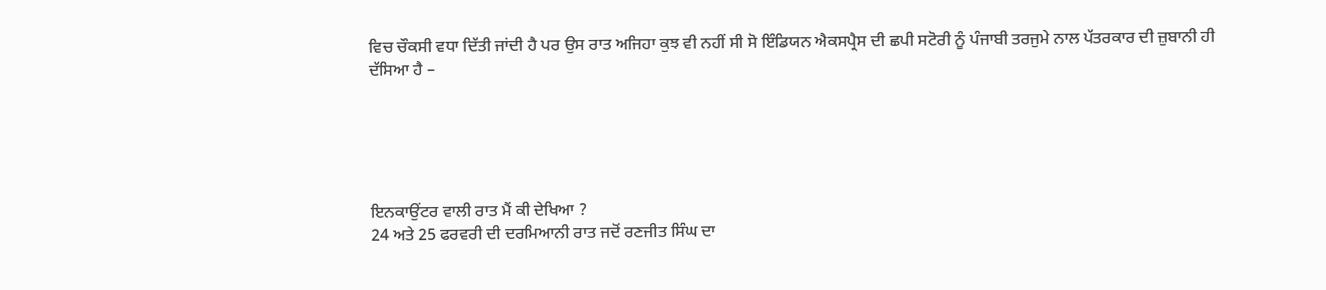ਵਿਚ ਚੌਕਸੀ ਵਧਾ ਦਿੱਤੀ ਜਾਂਦੀ ਹੈ ਪਰ ਉਸ ਰਾਤ ਅਜਿਹਾ ਕੁਝ ਵੀ ਨਹੀਂ ਸੀ ਸੋ ਇੰਡਿਯਨ ਐਕਸਪ੍ਰੈਸ ਦੀ ਛਪੀ ਸਟੋਰੀ ਨੂੰ ਪੰਜਾਬੀ ਤਰਜੁਮੇ ਨਾਲ ਪੱਤਰਕਾਰ ਦੀ ਜ਼ੁਬਾਨੀ ਹੀ ਦੱਸਿਆ ਹੈ –





ਇਨਕਾਉਂਟਰ ਵਾਲੀ ਰਾਤ ਮੈਂ ਕੀ ਦੇਖਿਆ ?
24 ਅਤੇ 25 ਫਰਵਰੀ ਦੀ ਦਰਮਿਆਨੀ ਰਾਤ ਜਦੋਂ ਰਣਜੀਤ ਸਿੰਘ ਦਾ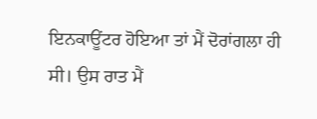ਇਨਕਾਊਂਟਰ ਹੋਇਆ ਤਾਂ ਮੈਂ ਦੋਰਾਂਗਲਾ ਹੀ ਸੀ। ਉਸ ਰਾਤ ਮੈਂ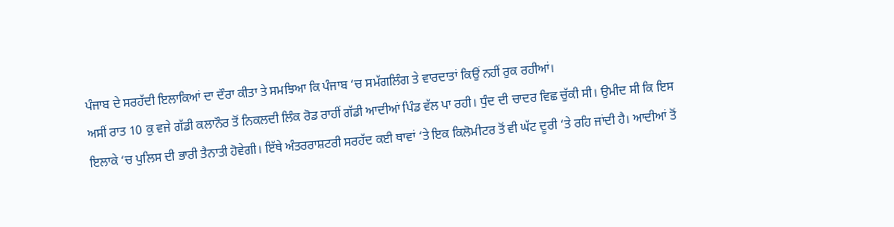ਪੰਜਾਬ ਦੇ ਸਰਹੱਦੀ ਇਲਾਕਿਆਂ ਦਾ ਦੌਰਾ ਕੀਤਾ ਤੇ ਸਮਝਿਆ ਕਿ ਪੰਜਾਬ ‘ਚ ਸਮੱਗਲਿੰਗ ਤੇ ਵਾਰਦਾਤਾਂ ਕਿਉਂ ਨਹੀਂ ਰੁਕ ਰਹੀਆਂ।
ਅਸੀਂ ਰਾਤ 10 ਕੁ ਵਜੇ ਗੱਡੀ ਕਲਾਨੌਰ ਤੋਂ ਨਿਕਲਦੀ ਲਿੰਕ ਰੋਡ ਰਾਹੀਂ ਗੱਡੀ ਆਦੀਆਂ ਪਿੰਡ ਵੱਲ ਪਾ ਰਹੀ। ਧੁੰਦ ਦੀ ਚਾਦਰ ਵਿਛ ਚੁੱਕੀ ਸੀ। ਉਮੀਦ ਸੀ ਕਿ ਇਸ ਇਲਾਕੇ ‘ਚ ਪੁਲਿਸ ਦੀ ਭਾਰੀ ਤੈਨਾਤੀ ਹੋਵੇਗੀ। ਇੱਥੇ ਅੰਤਰਰਾਸ਼ਟਰੀ ਸਰਹੱਦ ਕਈ ਥਾਵਾਂ ‘ਤੇ ਇਕ ਕਿਲੋਮੀਟਰ ਤੋਂ ਵੀ ਘੱਟ ਦੂਰੀ ‘ਤੇ ਰਹਿ ਜਾਂਦੀ ਹੈ। ਆਦੀਆਂ ਤੋਂ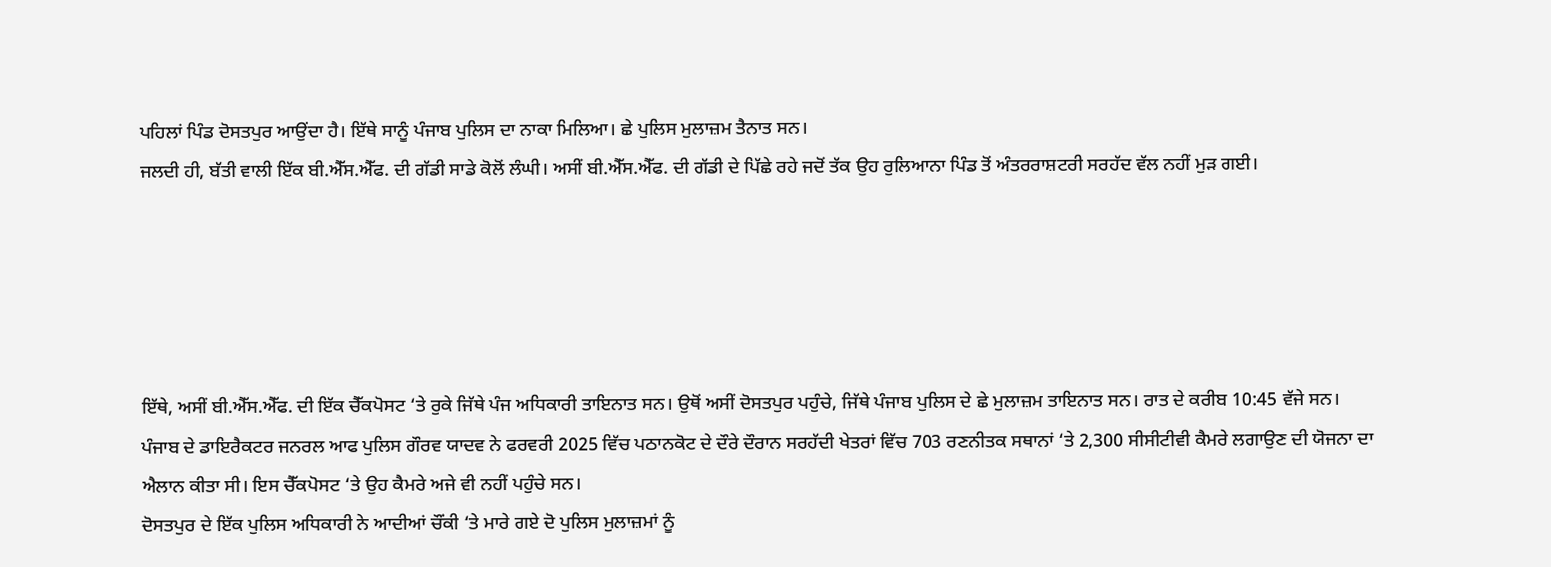ਪਹਿਲਾਂ ਪਿੰਡ ਦੋਸਤਪੁਰ ਆਉਂਦਾ ਹੈ। ਇੱਥੇ ਸਾਨੂੰ ਪੰਜਾਬ ਪੁਲਿਸ ਦਾ ਨਾਕਾ ਮਿਲਿਆ। ਛੇ ਪੁਲਿਸ ਮੁਲਾਜ਼ਮ ਤੈਨਾਤ ਸਨ।
ਜਲਦੀ ਹੀ, ਬੱਤੀ ਵਾਲੀ ਇੱਕ ਬੀ.ਐੱਸ.ਐੱਫ. ਦੀ ਗੱਡੀ ਸਾਡੇ ਕੋਲੋਂ ਲੰਘੀ। ਅਸੀਂ ਬੀ.ਐੱਸ.ਐੱਫ. ਦੀ ਗੱਡੀ ਦੇ ਪਿੱਛੇ ਰਹੇ ਜਦੋਂ ਤੱਕ ਉਹ ਰੁਲਿਆਨਾ ਪਿੰਡ ਤੋਂ ਅੰਤਰਰਾਸ਼ਟਰੀ ਸਰਹੱਦ ਵੱਲ ਨਹੀਂ ਮੁੜ ਗਈ।





ਇੱਥੇ, ਅਸੀਂ ਬੀ.ਐੱਸ.ਐੱਫ. ਦੀ ਇੱਕ ਚੈੱਕਪੋਸਟ ‘ਤੇ ਰੁਕੇ ਜਿੱਥੇ ਪੰਜ ਅਧਿਕਾਰੀ ਤਾਇਨਾਤ ਸਨ। ਉਥੋਂ ਅਸੀਂ ਦੋਸਤਪੁਰ ਪਹੁੰਚੇ, ਜਿੱਥੇ ਪੰਜਾਬ ਪੁਲਿਸ ਦੇ ਛੇ ਮੁਲਾਜ਼ਮ ਤਾਇਨਾਤ ਸਨ। ਰਾਤ ਦੇ ਕਰੀਬ 10:45 ਵੱਜੇ ਸਨ।
ਪੰਜਾਬ ਦੇ ਡਾਇਰੈਕਟਰ ਜਨਰਲ ਆਫ ਪੁਲਿਸ ਗੌਰਵ ਯਾਦਵ ਨੇ ਫਰਵਰੀ 2025 ਵਿੱਚ ਪਠਾਨਕੋਟ ਦੇ ਦੌਰੇ ਦੌਰਾਨ ਸਰਹੱਦੀ ਖੇਤਰਾਂ ਵਿੱਚ 703 ਰਣਨੀਤਕ ਸਥਾਨਾਂ ‘ਤੇ 2,300 ਸੀਸੀਟੀਵੀ ਕੈਮਰੇ ਲਗਾਉਣ ਦੀ ਯੋਜਨਾ ਦਾ ਐਲਾਨ ਕੀਤਾ ਸੀ। ਇਸ ਚੈੱਕਪੋਸਟ ‘ਤੇ ਉਹ ਕੈਮਰੇ ਅਜੇ ਵੀ ਨਹੀਂ ਪਹੁੰਚੇ ਸਨ।
ਦੋਸਤਪੁਰ ਦੇ ਇੱਕ ਪੁਲਿਸ ਅਧਿਕਾਰੀ ਨੇ ਆਦੀਆਂ ਚੌਂਕੀ ‘ਤੇ ਮਾਰੇ ਗਏ ਦੋ ਪੁਲਿਸ ਮੁਲਾਜ਼ਮਾਂ ਨੂੰ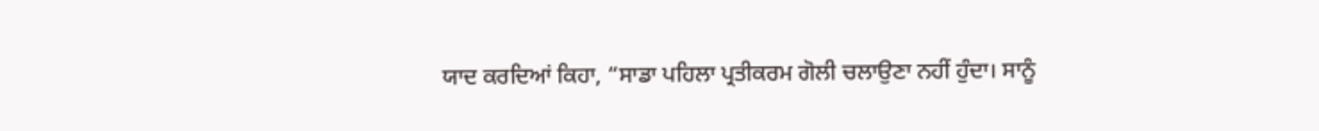ਯਾਦ ਕਰਦਿਆਂ ਕਿਹਾ, “ਸਾਡਾ ਪਹਿਲਾ ਪ੍ਰਤੀਕਰਮ ਗੋਲੀ ਚਲਾਉਣਾ ਨਹੀਂ ਹੁੰਦਾ। ਸਾਨੂੰ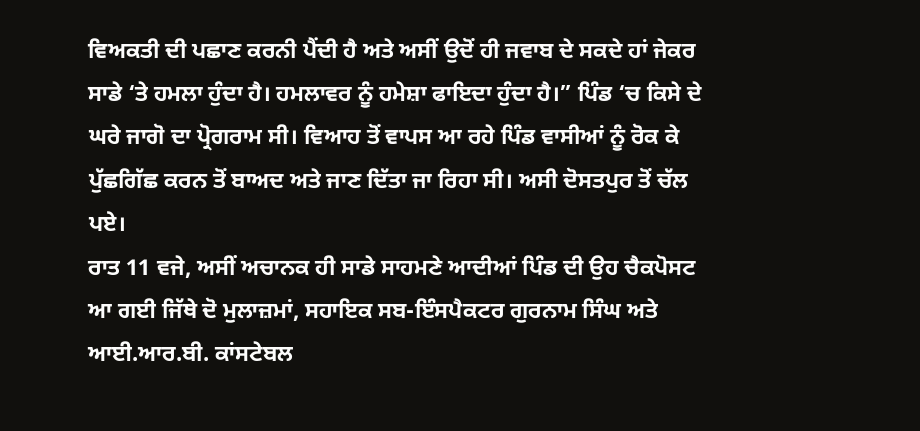ਵਿਅਕਤੀ ਦੀ ਪਛਾਣ ਕਰਨੀ ਪੈਂਦੀ ਹੈ ਅਤੇ ਅਸੀਂ ਉਦੋਂ ਹੀ ਜਵਾਬ ਦੇ ਸਕਦੇ ਹਾਂ ਜੇਕਰ ਸਾਡੇ ‘ਤੇ ਹਮਲਾ ਹੁੰਦਾ ਹੈ। ਹਮਲਾਵਰ ਨੂੰ ਹਮੇਸ਼ਾ ਫਾਇਦਾ ਹੁੰਦਾ ਹੈ।” ਪਿੰਡ ‘ਚ ਕਿਸੇ ਦੇ ਘਰੇ ਜਾਗੋ ਦਾ ਪ੍ਰੋਗਰਾਮ ਸੀ। ਵਿਆਹ ਤੋਂ ਵਾਪਸ ਆ ਰਹੇ ਪਿੰਡ ਵਾਸੀਆਂ ਨੂੰ ਰੋਕ ਕੇ ਪੁੱਛਗਿੱਛ ਕਰਨ ਤੋਂ ਬਾਅਦ ਅਤੇ ਜਾਣ ਦਿੱਤਾ ਜਾ ਰਿਹਾ ਸੀ। ਅਸੀ ਦੋਸਤਪੁਰ ਤੋਂ ਚੱਲ ਪਏ।
ਰਾਤ 11 ਵਜੇ, ਅਸੀਂ ਅਚਾਨਕ ਹੀ ਸਾਡੇ ਸਾਹਮਣੇ ਆਦੀਆਂ ਪਿੰਡ ਦੀ ਉਹ ਚੈਕਪੋਸਟ ਆ ਗਈ ਜਿੱਥੇ ਦੋ ਮੁਲਾਜ਼ਮਾਂ, ਸਹਾਇਕ ਸਬ-ਇੰਸਪੈਕਟਰ ਗੁਰਨਾਮ ਸਿੰਘ ਅਤੇ ਆਈ.ਆਰ.ਬੀ. ਕਾਂਸਟੇਬਲ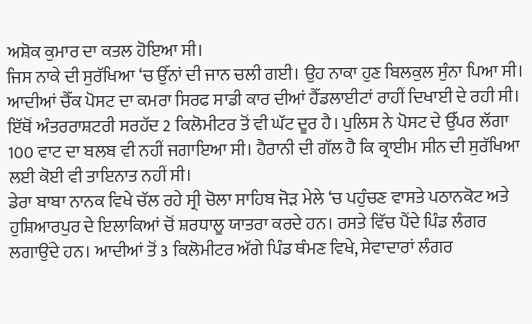ਅਸ਼ੋਕ ਕੁਮਾਰ ਦਾ ਕਤਲ ਹੋਇਆ ਸੀ।
ਜਿਸ ਨਾਕੇ ਦੀ ਸੁਰੱਖਿਆ ‘ਚ ਉੱਨਾਂ ਦੀ ਜਾਨ ਚਲੀ ਗਈ। ਉਹ ਨਾਕਾ ਹੁਣ ਬਿਲਕੁਲ ਸੁੰਨਾ ਪਿਆ ਸੀ।
ਆਦੀਆਂ ਚੈੱਕ ਪੋਸਟ ਦਾ ਕਮਰਾ ਸਿਰਫ ਸਾਡੀ ਕਾਰ ਦੀਆਂ ਹੈੱਡਲਾਈਟਾਂ ਰਾਹੀਂ ਦਿਖਾਈ ਦੇ ਰਹੀ ਸੀ। ਇੱਥੋਂ ਅੰਤਰਰਾਸ਼ਟਰੀ ਸਰਹੱਦ 2 ਕਿਲੋਮੀਟਰ ਤੋਂ ਵੀ ਘੱਟ ਦੂਰ ਹੈ। ਪੁਲਿਸ ਨੇ ਪੋਸਟ ਦੇ ਉੱਪਰ ਲੱਗਾ 100 ਵਾਟ ਦਾ ਬਲਬ ਵੀ ਨਹੀਂ ਜਗਾਇਆ ਸੀ। ਹੈਰਾਨੀ ਦੀ ਗੱਲ ਹੈ ਕਿ ਕ੍ਰਾਈਮ ਸੀਨ ਦੀ ਸੁਰੱਖਿਆ ਲਈ ਕੋਈ ਵੀ ਤਾਇਨਾਤ ਨਹੀਂ ਸੀ।
ਡੇਰਾ ਬਾਬਾ ਨਾਨਕ ਵਿਖੇ ਚੱਲ ਰਹੇ ਸ੍ਰੀ ਚੋਲਾ ਸਾਹਿਬ ਜੋੜ ਮੇਲੇ ‘ਚ ਪਹੁੰਚਣ ਵਾਸਤੇ ਪਠਾਨਕੋਟ ਅਤੇ ਹੁਸ਼ਿਆਰਪੁਰ ਦੇ ਇਲਾਕਿਆਂ ਚੋਂ ਸ਼ਰਧਾਲੂ ਯਾਤਰਾ ਕਰਦੇ ਹਨ। ਰਸਤੇ ਵਿੱਚ ਪੈਂਦੇ ਪਿੰਡ ਲੰਗਰ ਲਗਾਉਂਦੇ ਹਨ। ਆਦੀਆਂ ਤੋਂ 3 ਕਿਲੋਮੀਟਰ ਅੱਗੇ ਪਿੰਡ ਥੰਮਣ ਵਿਖੇ, ਸੇਵਾਦਾਰਾਂ ਲੰਗਰ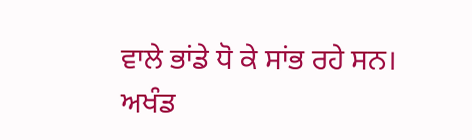ਵਾਲੇ ਭਾਂਡੇ ਧੋ ਕੇ ਸਾਂਭ ਰਹੇ ਸਨ। ਅਖੰਡ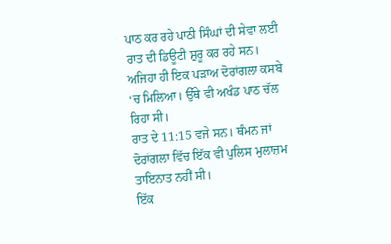ਪਾਠ ਕਰ ਰਹੇ ਪਾਠੀ ਸਿੰਘਾਂ ਦੀ ਸੇਵਾ ਲਈ ਰਾਤ ਦੀ ਡਿਊਟੀ ਸ਼ੁਰੂ ਕਰ ਰਹੇ ਸਨ।
ਅਜਿਹਾ ਹੀ ਇਕ ਪੜਾਅ ਦੋਰਾਂਗਲਾ ਕਸਬੇ ‘ਚ ਮਿਲਿਆ। ਉੱਥੇ ਵੀ ਅਖੰਡ ਪਾਠ ਚੱਲ ਰਿਹਾ ਸੀ।
ਰਾਤ ਦੇ 11:15 ਵਜੇ ਸਨ। ਥੰਮਨ ਜਾਂ ਦੋਰਾਂਗਲਾ ਵਿੱਚ ਇੱਕ ਵੀ ਪੁਲਿਸ ਮੁਲਾਜ਼ਮ ਤਾਇਨਾਤ ਨਹੀਂ ਸੀ।
ਇੱਕ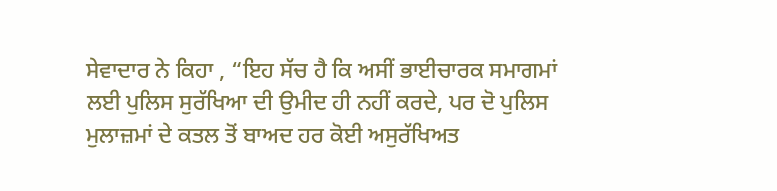ਸੇਵਾਦਾਰ ਨੇ ਕਿਹਾ , “ਇਹ ਸੱਚ ਹੈ ਕਿ ਅਸੀਂ ਭਾਈਚਾਰਕ ਸਮਾਗਮਾਂ ਲਈ ਪੁਲਿਸ ਸੁਰੱਖਿਆ ਦੀ ਉਮੀਦ ਹੀ ਨਹੀਂ ਕਰਦੇ, ਪਰ ਦੋ ਪੁਲਿਸ ਮੁਲਾਜ਼ਮਾਂ ਦੇ ਕਤਲ ਤੋਂ ਬਾਅਦ ਹਰ ਕੋਈ ਅਸੁਰੱਖਿਅਤ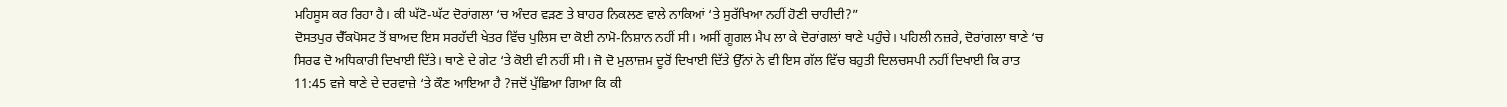ਮਹਿਸੂਸ ਕਰ ਰਿਹਾ ਹੈ। ਕੀ ਘੱਟੋ-ਘੱਟ ਦੋਰਾਂਗਲਾ ‘ਚ ਅੰਦਰ ਵੜਣ ਤੇ ਬਾਹਰ ਨਿਕਲਣ ਵਾਲੇ ਨਾਕਿਆਂ ‘ਤੇ ਸੁਰੱਖਿਆ ਨਹੀਂ ਹੋਣੀ ਚਾਹੀਦੀ?”
ਦੋਸਤਪੁਰ ਚੈੱਕਪੋਸਟ ਤੋਂ ਬਾਅਦ ਇਸ ਸਰਹੱਦੀ ਖੇਤਰ ਵਿੱਚ ਪੁਲਿਸ ਦਾ ਕੋਈ ਨਾਮੋ-ਨਿਸ਼ਾਨ ਨਹੀਂ ਸੀ। ਅਸੀਂ ਗੂਗਲ ਮੈਪ ਲਾ ਕੇ ਦੋਰਾਂਗਲਾਂ ਥਾਣੇ ਪਹੁੰਚੇ। ਪਹਿਲੀ ਨਜ਼ਰੇ, ਦੋਰਾਂਗਲਾ ਥਾਣੇ ‘ਚ ਸਿਰਫ ਦੋ ਅਧਿਕਾਰੀ ਦਿਖਾਈ ਦਿੱਤੇ। ਥਾਣੇ ਦੇ ਗੇਟ ‘ਤੇ ਕੋਈ ਵੀ ਨਹੀਂ ਸੀ। ਜੋ ਦੋ ਮੁਲਾਜ਼ਮ ਦੂਰੋਂ ਦਿਖਾਈ ਦਿੱਤੇ ਉੱਨਾਂ ਨੇ ਵੀ ਇਸ ਗੱਲ ਵਿੱਚ ਬਹੁਤੀ ਦਿਲਚਸਪੀ ਨਹੀਂ ਦਿਖਾਈ ਕਿ ਰਾਤ 11:45 ਵਜੇ ਥਾਣੇ ਦੇ ਦਰਵਾਜ਼ੇ ‘ਤੇ ਕੌਣ ਆਇਆ ਹੈ ?ਜਦੋਂ ਪੁੱਛਿਆ ਗਿਆ ਕਿ ਕੀ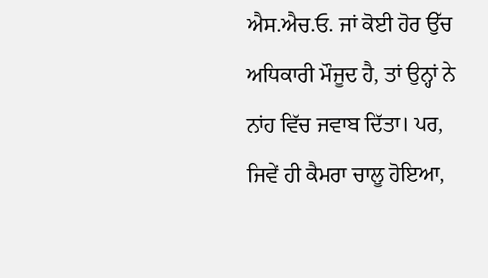ਐਸ.ਐਚ.ਓ. ਜਾਂ ਕੋਈ ਹੋਰ ਉੱਚ ਅਧਿਕਾਰੀ ਮੌਜੂਦ ਹੈ, ਤਾਂ ਉਨ੍ਹਾਂ ਨੇ ਨਾਂਹ ਵਿੱਚ ਜਵਾਬ ਦਿੱਤਾ। ਪਰ, ਜਿਵੇਂ ਹੀ ਕੈਮਰਾ ਚਾਲੂ ਹੋਇਆ,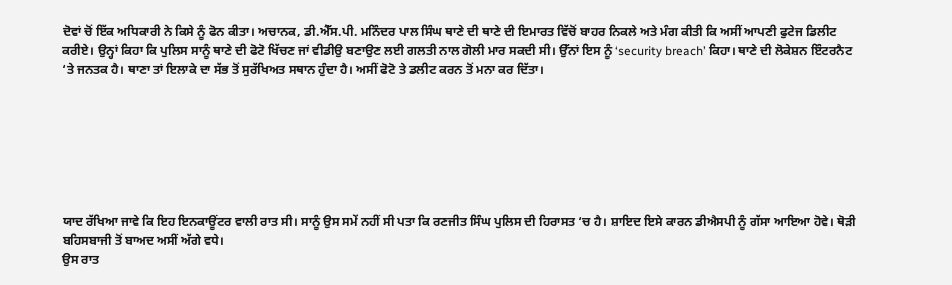ਦੋਵਾਂ ਚੋਂ ਇੱਕ ਅਧਿਕਾਰੀ ਨੇ ਕਿਸੇ ਨੂੰ ਫੋਨ ਕੀਤਾ। ਅਚਾਨਕ, ਡੀ.ਐੱਸ.ਪੀ. ਮਨਿੰਦਰ ਪਾਲ ਸਿੰਘ ਥਾਣੇ ਦੀ ਥਾਣੇ ਦੀ ਇਮਾਰਤ ਵਿੱਚੋਂ ਬਾਹਰ ਨਿਕਲੇ ਅਤੇ ਮੰਗ ਕੀਤੀ ਕਿ ਅਸੀਂ ਆਪਣੀ ਫੁਟੇਜ ਡਿਲੀਟ ਕਰੀਏ। ਉਨ੍ਹਾਂ ਕਿਹਾ ਕਿ ਪੁਲਿਸ ਸਾਨੂੰ ਥਾਣੇ ਦੀ ਫੋਟੋ ਖਿੱਚਣ ਜਾਂ ਵੀਡੀਉ ਬਣਾਉਣ ਲਈ ਗਲਤੀ ਨਾਲ ਗੋਲੀ ਮਾਰ ਸਕਦੀ ਸੀ। ਉੱਨਾਂ ਇਸ ਨੂੰ ‘security breach’ ਕਿਹਾ। ਥਾਣੇ ਦੀ ਲੋਕੇਸ਼ਨ ਇੰਟਰਨੈਟ ‘ਤੇ ਜਨਤਕ ਹੈ। ਥਾਣਾ ਤਾਂ ਇਲਾਕੇ ਦਾ ਸੱਭ ਤੋਂ ਸੁਰੱਖਿਅਤ ਸਥਾਨ ਹੁੰਦਾ ਹੈ। ਅਸੀਂ ਫੋਟੋ ਤੇ ਡਲੀਟ ਕਰਨ ਤੋਂ ਮਨਾ ਕਰ ਦਿੱਤਾ।







ਯਾਦ ਰੱਖਿਆ ਜਾਵੇ ਕਿ ਇਹ ਇਨਕਾਊਂਟਰ ਵਾਲੀ ਰਾਤ ਸੀ। ਸਾਨੂੰ ਉਸ ਸਮੇਂ ਨਹੀਂ ਸੀ ਪਤਾ ਕਿ ਰਣਜੀਤ ਸਿੰਘ ਪੁਲਿਸ ਦੀ ਹਿਰਾਸਤ ‘ਚ ਹੈ। ਸ਼ਾਇਦ ਇਸੇ ਕਾਰਨ ਡੀਐਸਪੀ ਨੂੰ ਗੱਸਾ ਆਇਆ ਹੋਵੇ। ਥੋੜੀ ਬਹਿਸਬਾਜੀ ਤੋਂ ਬਾਅਦ ਅਸੀਂ ਅੱਗੇ ਵਧੇ।
ਉਸ ਰਾਤ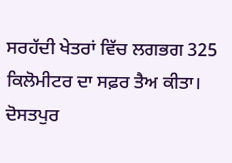ਸਰਹੱਦੀ ਖੇਤਰਾਂ ਵਿੱਚ ਲਗਭਗ 325 ਕਿਲੋਮੀਟਰ ਦਾ ਸਫ਼ਰ ਤੈਅ ਕੀਤਾ। ਦੋਸਤਪੁਰ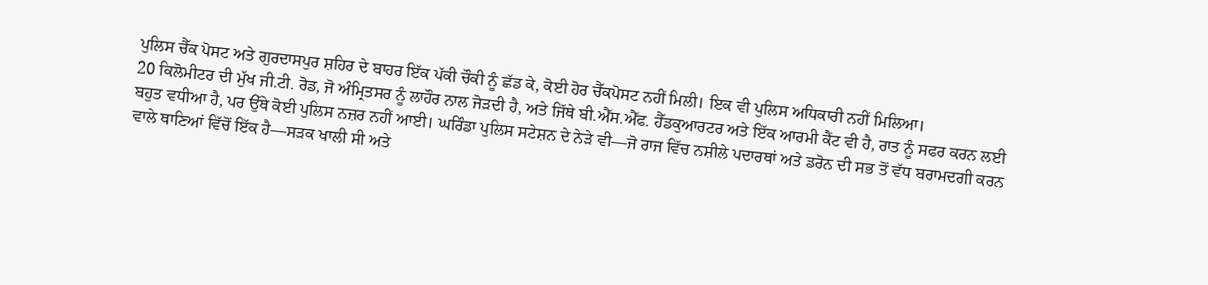ਪੁਲਿਸ ਚੈੱਕ ਪੋਸਟ ਅਤੇ ਗੁਰਦਾਸਪੁਰ ਸ਼ਹਿਰ ਦੇ ਬਾਹਰ ਇੱਕ ਪੱਕੀ ਚੌਕੀ ਨੂੰ ਛੱਡ ਕੇ, ਕੋਈ ਹੋਰ ਚੈੱਕਪੋਸਟ ਨਹੀਂ ਮਿਲੀ। ਇਕ ਵੀ ਪੁਲਿਸ ਅਧਿਕਾਰੀ ਨਹੀਂ ਮਿਲਿਆ।
20 ਕਿਲੋਮੀਟਰ ਦੀ ਮੁੱਖ ਜੀ.ਟੀ. ਰੋਡ, ਜੋ ਅੰਮ੍ਰਿਤਸਰ ਨੂੰ ਲਾਹੌਰ ਨਾਲ ਜੋੜਦੀ ਹੈ, ਅਤੇ ਜਿੱਥੇ ਬੀ.ਐੱਸ.ਐੱਫ. ਹੈੱਡਕੁਆਰਟਰ ਅਤੇ ਇੱਕ ਆਰਮੀ ਕੈਂਟ ਵੀ ਹੈ, ਰਾਤ ਨੂੰ ਸਫਰ ਕਰਨ ਲਈ ਬਹੁਤ ਵਧੀਆ ਹੈ, ਪਰ ਉੱਥੇ ਕੋਈ ਪੁਲਿਸ ਨਜ਼ਰ ਨਹੀਂ ਆਈ। ਘਰਿੰਡਾ ਪੁਲਿਸ ਸਟੇਸ਼ਨ ਦੇ ਨੇੜੇ ਵੀ—ਜੋ ਰਾਜ ਵਿੱਚ ਨਸ਼ੀਲੇ ਪਦਾਰਥਾਂ ਅਤੇ ਡਰੋਨ ਦੀ ਸਭ ਤੋਂ ਵੱਧ ਬਰਾਮਦਗੀ ਕਰਨ ਵਾਲੇ ਥਾਣਿਆਂ ਵਿੱਚੋਂ ਇੱਕ ਹੈ—ਸੜਕ ਖਾਲੀ ਸੀ ਅਤੇ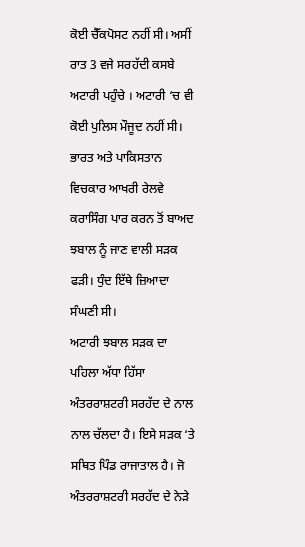ਕੋਈ ਚੈੱਕਪੋਸਟ ਨਹੀਂ ਸੀ। ਅਸੀਂ ਰਾਤ 3 ਵਜੇ ਸਰਹੱਦੀ ਕਸਬੇ ਅਟਾਰੀ ਪਹੁੰਚੇ । ਅਟਾਰੀ ‘ਚ ਵੀ ਕੋਈ ਪੁਲਿਸ ਮੌਜੂਦ ਨਹੀਂ ਸੀ। ਭਾਰਤ ਅਤੇ ਪਾਕਿਸਤਾਨ ਵਿਚਕਾਰ ਆਖਰੀ ਰੇਲਵੇ ਕਰਾਸਿੰਗ ਪਾਰ ਕਰਨ ਤੋਂ ਬਾਅਦ ਝਬਾਲ ਨੂੰ ਜਾਣ ਵਾਲੀ ਸੜਕ ਫੜੀ। ਧੁੰਦ ਇੱਥੇ ਜ਼ਿਆਦਾ ਸੰਘਣੀ ਸੀ।
ਅਟਾਰੀ ਝਬਾਲ ਸੜਕ ਦਾ ਪਹਿਲਾ ਅੱਧਾ ਹਿੱਸਾ ਅੰਤਰਰਾਸ਼ਟਰੀ ਸਰਹੱਦ ਦੇ ਨਾਲ ਨਾਲ ਚੱਲਦਾ ਹੈ। ਇਸੇ ਸੜਕ ‘ਤੇ ਸਥਿਤ ਪਿੰਡ ਰਾਜਾਤਾਲ ਹੈ। ਜੋ ਅੰਤਰਰਾਸ਼ਟਰੀ ਸਰਹੱਦ ਦੇ ਨੇੜੇ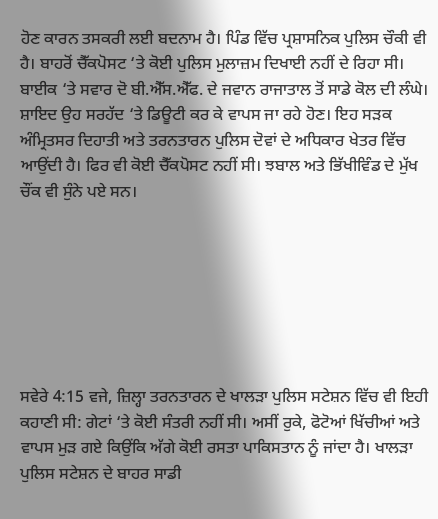ਹੋਣ ਕਾਰਨ ਤਸਕਰੀ ਲਈ ਬਦਨਾਮ ਹੈ। ਪਿੰਡ ਵਿੱਚ ਪ੍ਰਸ਼ਾਸਨਿਕ ਪੁਲਿਸ ਚੌਕੀ ਵੀ ਹੈ। ਬਾਹਰੋਂ ਚੈੱਕਪੋਸਟ ‘ਤੇ ਕੋਈ ਪੁਲਿਸ ਮੁਲਾਜ਼ਮ ਦਿਖਾਈ ਨਹੀਂ ਦੇ ਰਿਹਾ ਸੀ। ਬਾਈਕ ‘ਤੇ ਸਵਾਰ ਦੋ ਬੀ.ਐੱਸ.ਐੱਫ. ਦੇ ਜਵਾਨ ਰਾਜਾਤਾਲ ਤੋਂ ਸਾਡੇ ਕੋਲ ਦੀ ਲੰਘੇ। ਸ਼ਾਇਦ ਉਹ ਸਰਹੱਦ ‘ਤੇ ਡਿਊਟੀ ਕਰ ਕੇ ਵਾਪਸ ਜਾ ਰਹੇ ਹੋਣ। ਇਹ ਸੜਕ ਅੰਮ੍ਰਿਤਸਰ ਦਿਹਾਤੀ ਅਤੇ ਤਰਨਤਾਰਨ ਪੁਲਿਸ ਦੋਵਾਂ ਦੇ ਅਧਿਕਾਰ ਖੇਤਰ ਵਿੱਚ ਆਉਂਦੀ ਹੈ। ਫਿਰ ਵੀ ਕੋਈ ਚੈੱਕਪੋਸਟ ਨਹੀਂ ਸੀ। ਝਬਾਲ ਅਤੇ ਭਿੱਖੀਵਿੰਡ ਦੇ ਮੁੱਖ ਚੌਂਕ ਵੀ ਸੁੰਨੇ ਪਏ ਸਨ।







ਸਵੇਰੇ 4:15 ਵਜੇ, ਜ਼ਿਲ੍ਹਾ ਤਰਨਤਾਰਨ ਦੇ ਖਾਲੜਾ ਪੁਲਿਸ ਸਟੇਸ਼ਨ ਵਿੱਚ ਵੀ ਇਹੀ ਕਹਾਣੀ ਸੀ: ਗੇਟਾਂ ‘ਤੇ ਕੋਈ ਸੰਤਰੀ ਨਹੀਂ ਸੀ। ਅਸੀਂ ਰੁਕੇ, ਫੋਟੋਆਂ ਖਿੱਚੀਆਂ ਅਤੇ ਵਾਪਸ ਮੁੜ ਗਏ ਕਿਉਂਕਿ ਅੱਗੇ ਕੋਈ ਰਸਤਾ ਪਾਕਿਸਤਾਨ ਨੂੰ ਜਾਂਦਾ ਹੈ। ਖਾਲੜਾ ਪੁਲਿਸ ਸਟੇਸ਼ਨ ਦੇ ਬਾਹਰ ਸਾਡੀ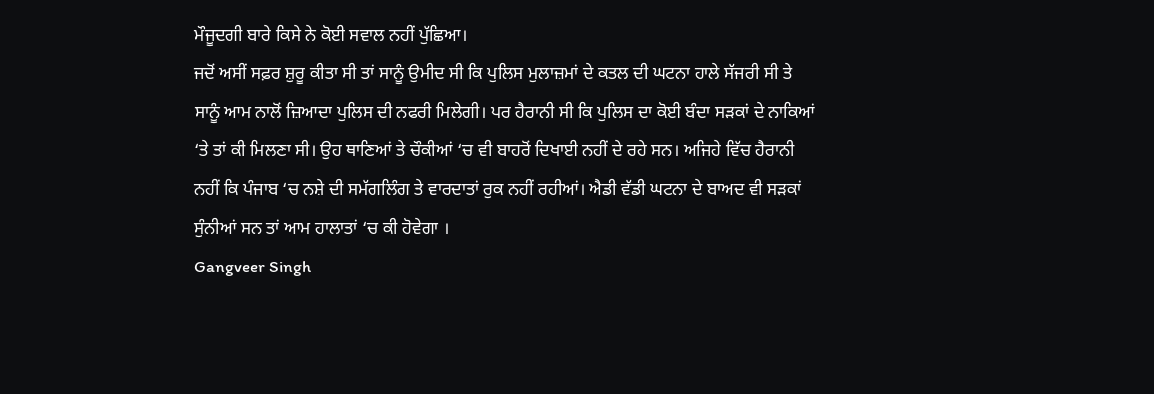ਮੌਜੂਦਗੀ ਬਾਰੇ ਕਿਸੇ ਨੇ ਕੋਈ ਸਵਾਲ ਨਹੀਂ ਪੁੱਛਿਆ।
ਜਦੋਂ ਅਸੀਂ ਸਫ਼ਰ ਸ਼ੁਰੂ ਕੀਤਾ ਸੀ ਤਾਂ ਸਾਨੂੰ ਉਮੀਦ ਸੀ ਕਿ ਪੁਲਿਸ ਮੁਲਾਜ਼ਮਾਂ ਦੇ ਕਤਲ ਦੀ ਘਟਨਾ ਹਾਲੇ ਸੱਜਰੀ ਸੀ ਤੇ ਸਾਨੂੰ ਆਮ ਨਾਲੋਂ ਜ਼ਿਆਦਾ ਪੁਲਿਸ ਦੀ ਨਫਰੀ ਮਿਲੇਗੀ। ਪਰ ਹੈਰਾਨੀ ਸੀ ਕਿ ਪੁਲਿਸ ਦਾ ਕੋਈ ਬੰਦਾ ਸੜਕਾਂ ਦੇ ਨਾਕਿਆਂ ‘ਤੇ ਤਾਂ ਕੀ ਮਿਲਣਾ ਸੀ। ਉਹ ਥਾਣਿਆਂ ਤੇ ਚੌਕੀਆਂ ‘ਚ ਵੀ ਬਾਹਰੋਂ ਦਿਖਾਈ ਨਹੀਂ ਦੇ ਰਹੇ ਸਨ। ਅਜਿਹੇ ਵਿੱਚ ਹੈਰਾਨੀ ਨਹੀਂ ਕਿ ਪੰਜਾਬ ‘ਚ ਨਸ਼ੇ ਦੀ ਸਮੱਗਲਿੰਗ ਤੇ ਵਾਰਦਾਤਾਂ ਰੁਕ ਨਹੀਂ ਰਹੀਆਂ। ਐਡੀ ਵੱਡੀ ਘਟਨਾ ਦੇ ਬਾਅਦ ਵੀ ਸੜਕਾਂ ਸੁੰਨੀਆਂ ਸਨ ਤਾਂ ਆਮ ਹਾਲਾਤਾਂ ‘ਚ ਕੀ ਹੋਵੇਗਾ ।
Gangveer Singh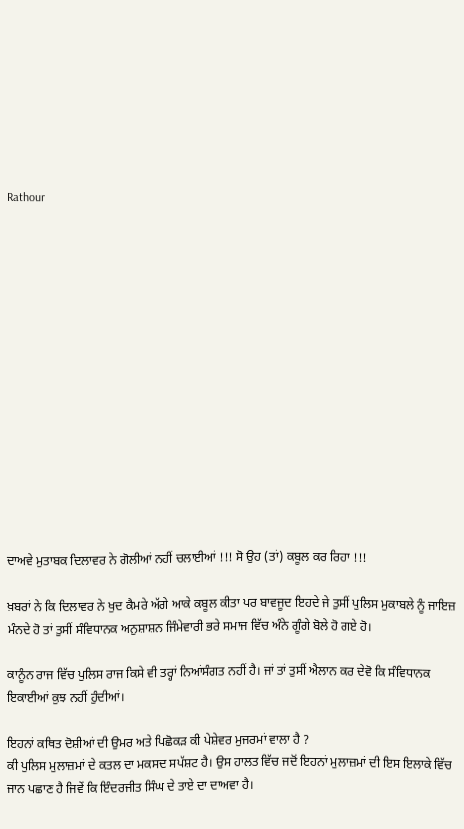Rathour















ਦਾਅਵੇ ਮੁਤਾਬਕ ਦਿਲਾਵਰ ਨੇ ਗੋਲੀਆਂ ਨਹੀਂ ਚਲਾਈਆਂ !!! ਸੋ ਉਹ (ਤਾਂ) ਕਬੂਲ ਕਰ ਰਿਹਾ !!!

ਖ਼ਬਰਾਂ ਨੇ ਕਿ ਦਿਲਾਵਰ ਨੇ ਖੁਦ ਕੈਮਰੇ ਅੱਗੇ ਆਕੇ ਕਬੂਲ ਕੀਤਾ ਪਰ ਬਾਵਜੂਦ ਇਹਦੇ ਜੇ ਤੁਸੀਂ ਪੁਲਿਸ ਮੁਕਾਬਲੇ ਨੂੰ ਜਾਇਜ਼ ਮੰਨਦੇ ਹੋ ਤਾਂ ਤੁਸੀਂ ਸੰਵਿਧਾਨਕ ਅਨੁਸ਼ਾਸ਼ਨ ਜਿੰਮੇਵਾਰੀ ਭਰੇ ਸਮਾਜ ਵਿੱਚ ਅੰਨੇ ਗੂੰਗੇ ਬੋਲੇ ਹੋ ਗਏ ਹੋ।

ਕਾਨੂੰਨ ਰਾਜ ਵਿੱਚ ਪੁਲਿਸ ਰਾਜ ਕਿਸੇ ਵੀ ਤਰ੍ਹਾਂ ਨਿਆਂਸੰਗਤ ਨਹੀਂ ਹੈ। ਜਾਂ ਤਾਂ ਤੁਸੀਂ ਐਲਾਨ ਕਰ ਦੇਵੋ ਕਿ ਸੰਵਿਧਾਨਕ ਇਕਾਈਆਂ ਕੁਝ ਨਹੀਂ ਹੁੰਦੀਆਂ।

ਇਹਨਾਂ ਕਥਿਤ ਦੋਸ਼ੀਆਂ ਦੀ ਉਮਰ ਅਤੇ ਪਿਛੋਕੜ ਕੀ ਪੇਸ਼ੇਵਰ ਮੁਜਰਮਾਂ ਵਾਲਾ ਹੈ ?
ਕੀ ਪੁਲਿਸ ਮੁਲਾਜ਼ਮਾਂ ਦੇ ਕਤਲ ਦਾ ਮਕਸਦ ਸਪੱਸ਼ਟ ਹੈ। ਉਸ ਹਾਲਤ ਵਿੱਚ ਜਦੋਂ ਇਹਨਾਂ ਮੁਲਾਜ਼ਮਾਂ ਦੀ ਇਸ ਇਲਾਕੇ ਵਿੱਚ ਜਾਨ ਪਛਾਣ ਹੈ ਜਿਵੇਂ ਕਿ ਇੰਦਰਜੀਤ ਸਿੰਘ ਦੇ ਤਾਏ ਦਾ ਦਾਅਵਾ ਹੈ।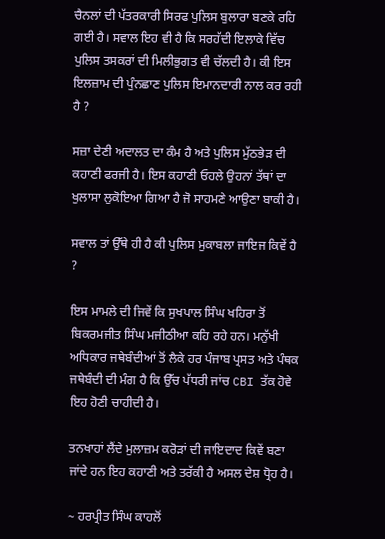ਚੈਨਲਾਂ ਦੀ ਪੱਤਰਕਾਰੀ ਸਿਰਫ ਪੁਲਿਸ ਬੁਲਾਰਾ ਬਣਕੇ ਰਹਿ ਗਈ ਹੈ। ਸਵਾਲ ਇਹ ਵੀ ਹੈ ਕਿ ਸਰਹੱਦੀ ਇਲਾਕੇ ਵਿੱਚ ਪੁਲਿਸ ਤਸਕਰਾਂ ਦੀ ਮਿਲੀਭੁਗਤ ਵੀ ਚੱਲਦੀ ਹੈ। ਕੀ ਇਸ ਇਲਜ਼ਾਮ ਦੀ ਪੁੰਨਛਾਣ ਪੁਲਿਸ ਇਮਾਨਦਾਰੀ ਨਾਲ ਕਰ ਰਹੀ ਹੈ ?

ਸਜ਼ਾ ਦੇਣੀ ਅਦਾਲਤ ਦਾ ਕੰਮ ਹੈ ਅਤੇ ਪੁਲਿਸ ਮੁੱਠਭੇੜ ਦੀ ਕਹਾਣੀ ਫਰਜੀ ਹੈ। ਇਸ ਕਹਾਣੀ ਓਹਲੇ ਉਹਨਾਂ ਤੱਥਾਂ ਦਾ ਖੁਲਾਸਾ ਲੁਕੋਇਆ ਗਿਆ ਹੈ ਜੋ ਸਾਹਮਣੇ ਆਉਣਾ ਬਾਕੀ ਹੈ।

ਸਵਾਲ ਤਾਂ ਉੱਥੇ ਹੀ ਹੈ ਕੀ ਪੁਲਿਸ ਮੁਕਾਬਲਾ ਜਾਇਜ ਕਿਵੇਂ ਹੈ ?

ਇਸ ਮਾਮਲੇ ਦੀ ਜਿਵੇਂ ਕਿ ਸੁਖਪਾਲ ਸਿੰਘ ਖਹਿਰਾ ਤੋਂ ਬਿਕਰਮਜੀਤ ਸਿੰਘ ਮਜੀਠੀਆ ਕਹਿ ਰਹੇ ਹਨ। ਮਨੁੱਖੀ ਅਧਿਕਾਰ ਜਥੇਬੰਦੀਆਂ ਤੋਂ ਲੈਕੇ ਹਰ ਪੰਜਾਬ ਪ੍ਰਸਤ ਅਤੇ ਪੰਥਕ ਜਥੇਬੰਦੀ ਦੀ ਮੰਗ ਹੈ ਕਿ ਉੱਚ ਪੱਧਰੀ ਜਾਂਚ CBI ਤੱਕ ਹੋਵੇ ਇਹ ਹੋਣੀ ਚਾਹੀਦੀ ਹੈ।

ਤਨਖਾਹਾਂ ਲੈਂਦੇ ਮੁਲਾਜ਼ਮ ਕਰੋੜਾਂ ਦੀ ਜਾਇਦਾਦ ਕਿਵੇਂ ਬਣਾ ਜਾਂਦੇ ਹਨ ਇਹ ਕਹਾਣੀ ਅਤੇ ਤਰੱਕੀ ਹੈ ਅਸਲ ਦੇਸ਼ ਧ੍ਰੋਹ ਹੈ।

~ ਹਰਪ੍ਰੀਤ ਸਿੰਘ ਕਾਹਲੋਂ